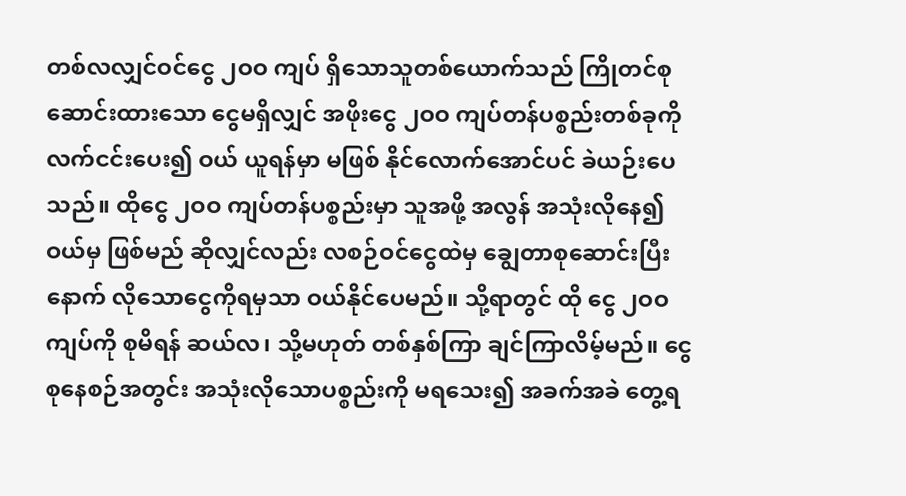တစ်လလျှင်ဝင်ငွေ ၂ဝဝ ကျပ် ရှိသောသူတစ်ယောက်သည် ကြိုတင်စုဆောင်းထားသော ငွေမရှိလျှင် အဖိုးငွေ ၂ဝဝ ကျပ်တန်ပစ္စည်းတစ်ခုကို လက်ငင်းပေး၍ ဝယ် ယူရန်မှာ မဖြစ် နိုင်လောက်အောင်ပင် ခဲယဉ်းပေသည်။ ထိုငွေ ၂ဝဝ ကျပ်တန်ပစ္စည်းမှာ သူအဖို့ အလွန် အသုံးလိုနေ၍ ဝယ်မှ ဖြစ်မည် ဆိုလျှင်လည်း လစဉ်ဝင်ငွေထဲမှ ချွေတာစုဆောင်းပြီး နောက် လိုသောငွေကိုရမှသာ ဝယ်နိုင်ပေမည်။ သို့ရာတွင် ထို ငွေ ၂ဝဝ ကျပ်ကို စုမိရန် ဆယ်လ၊ သို့မဟုတ် တစ်နှစ်ကြာ ချင်ကြာလိမ့်မည်။ ငွေစုနေစဉ်အတွင်း အသုံးလိုသောပစ္စည်းကို မရသေး၍ အခက်အခဲ တွေ့ရ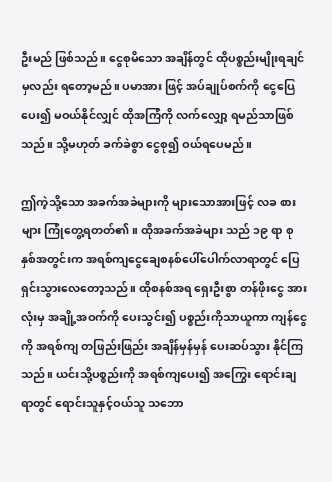ဦးမည် ဖြစ်သည်။ ငွေစုမိသော အချိန်တွင် ထိုပစ္စည်းမျိုးရချင်မှလည်း ရတော့မည်။ ပမာအား ဖြင့် အပ်ချုပ်စက်ကို ငွေပြေပေး၍ မဝယ်နိုင်လျှင် ထိုအကြံကို လက်လျှော့ ရမည်သာဖြစ်သည်။ သို့မဟုတ် ခက်ခဲစွာ ငွေစု၍ ဝယ်ရပေမည်။

ဤကဲ့သို့သော အခက်အခဲများကို များသောအားဖြင့် လခ စားများ ကြုံတွေ့ရတတ်၏။ ထိုအခက်အခဲများ သည် ၁၉ ရာ စုနှစ်အတွင်းက အရစ်ကျငွေချေစနစ်ပေါ်ပေါက်လာရာတွင် ပြေရှင်းသွားလေတော့သည်။ ထိုစနစ်အရ ရှေးဦးစွာ တန်ဖိုးငွေ အားလုံးမှ အချို့အဝက်ကို ပေးသွင်း၍ ပစ္စည်းကိုသာယူကာ ကျန်ငွေကို အရစ်ကျ တဖြည်းဖြည်း အချိန်မှန်မှန် ပေးဆပ်သွား နိုင်ကြသည်။ ယင်းသို့ပစ္စည်းကို အရစ်ကျပေး၍ အကြွေး ရောင်းချရာတွင် ရောင်းသူနှင့်ဝယ်သူ သဘော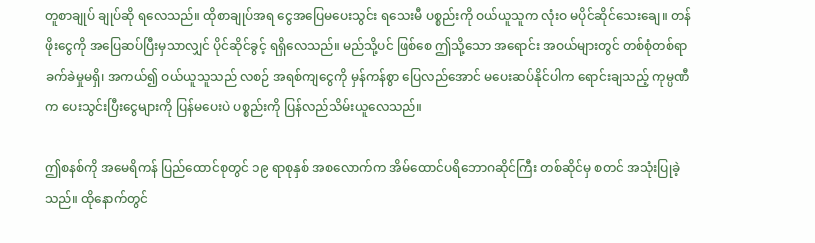တူစာချုပ် ချုပ်ဆို ရလေသည်။ ထိုစာချုပ်အရ ငွေအပြေမပေးသွင်း ရသေးမီ ပစ္စည်းကို ဝယ်ယူသူက လုံးဝ မပိုင်ဆိုင်သေးချေ။ တန်ဖိုးငွေကို အပြေဆပ်ပြီးမှသာလျှင် ပိုင်ဆိုင်ခွင့် ရရှိလေသည်။ မည်သို့ပင် ဖြစ်စေ ဤသို့သော အရောင်း အဝယ်များတွင် တစ်စုံတစ်ရာ ခက်ခဲမှုမရှိ၊ အကယ်၍ ဝယ်ယူသူသည် လစဉ် အရစ်ကျငွေကို မှန်ကန်စွာ ပြေလည်အောင် မပေးဆပ်နိုင်ပါက ရောင်းချသည့် ကုမ္ပဏီက ပေးသွင်းပြီးငွေများကို ပြန်မပေးပဲ ပစ္စည်းကို ပြန်လည်သိမ်းယူလေသည်။

ဤစနစ်ကို အမေရိကန် ပြည်ထောင်စုတွင် ၁၉ ရာစုနှစ် အစလောက်က အိမ်ထောင်ပရိဘောဂဆိုင်ကြီး တစ်ဆိုင်မှ စတင် အသုံးပြုခဲ့သည်။ ထိုနောက်တွင်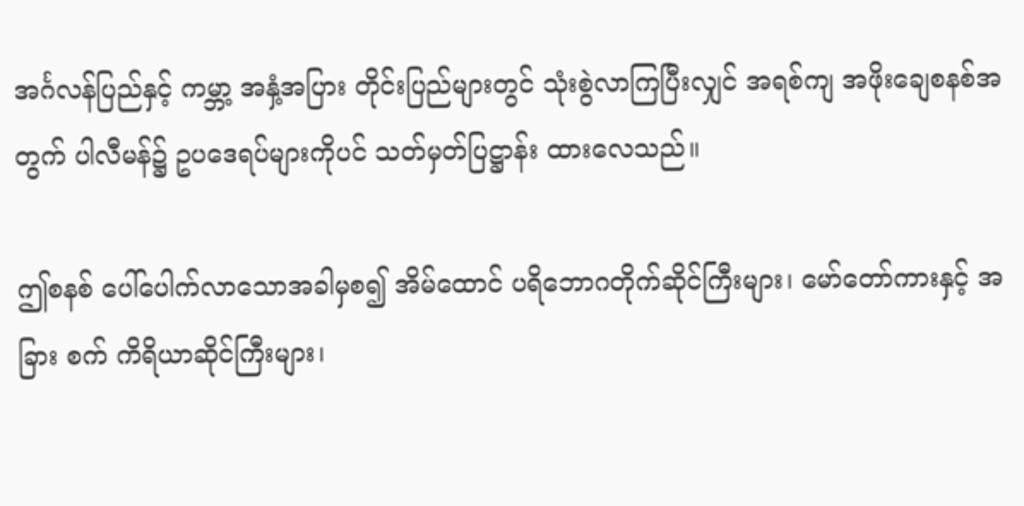အင်္ဂလန်ပြည်နှင့် ကမ္ဘာ့ အနှံ့အပြား တိုင်းပြည်များတွင် သုံးစွဲလာကြပြီးလျှင် အရစ်ကျ အဖိုးချေစနစ်အတွက် ပါလီမန်၌ ဥပဒေရပ်များကိုပင် သတ်မှတ်ပြဋ္ဌာန်း ထားလေသည်။

ဤစနစ် ပေါ်ပေါက်လာသောအခါမှစ၍ အိမ်ထောင် ပရိဘောဂတိုက်ဆိုင်ကြီးများ၊ မော်တော်ကားနှင့် အခြား စက် ကိရိယာဆိုင်ကြီးများ၊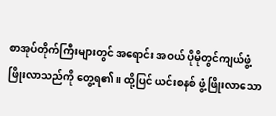စာအုပ်တိုက်ကြီးများတွင် အရောင်း အဝယ် ပိုမိုတွင်ကျယ်ဖွံ့ဖြိုးလာသည်ကို တွေ့ရ၏။ ထို့ပြင် ယင်းစနစ် ဖွံ့ဖြိုးလာသော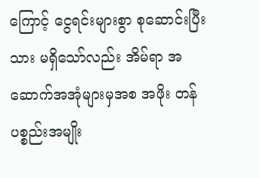ကြောင့် ငွေရင်းများစွာ စုဆောင်းပြီး သား မရှိသော်လည်း အိမ်ရာ အဆောက်အအုံများမှအစ အဖိုး တန်ပစ္စည်းအမျိုး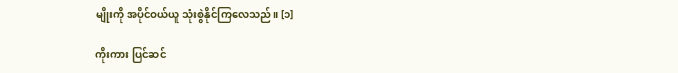မျိုးကို အပိုင်ဝယ်ယူ သုံးစွဲနိုင်ကြလေသည်။ [၁]

ကိုးကား ပြင်ဆင်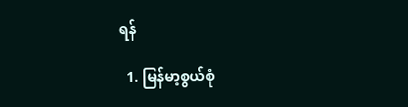ရန်

  1. မြန်မာ့စွယ်စုံ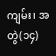ကျမ်း၊ အတွဲ(၁၄)